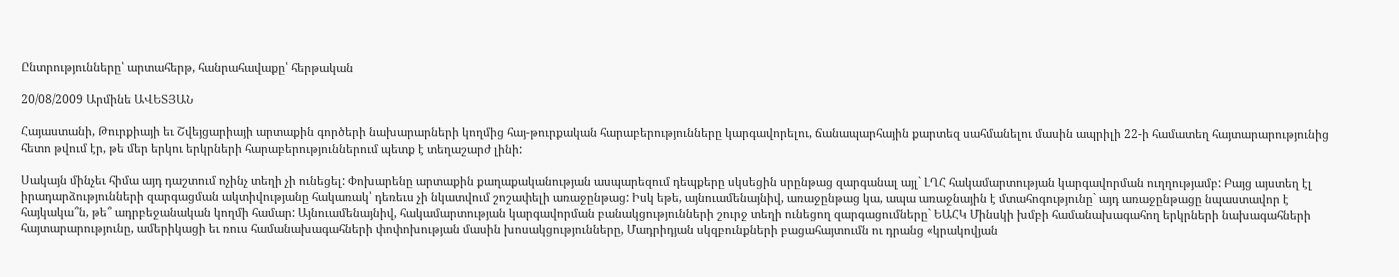Ընտրությունները՝ արտահերթ, հանրահավաքը՝ հերթական

20/08/2009 Արմինե ԱՎԵՏՅԱՆ

Հայաստանի, Թուրքիայի եւ Շվեյցարիայի արտաքին գործերի նախարարների կողմից հայ-թուրքական հարաբերությունները կարգավորելու, ճանապարհային քարտեզ սահմանելու մասին ապրիլի 22-ի համատեղ հայտարարությունից հետո թվում էր, թե մեր երկու երկրների հարաբերություններում պետք է տեղաշարժ լինի:

Սակայն մինչեւ հիմա այդ դաշտում ոչինչ տեղի չի ունեցել: Փոխարենը արտաքին քաղաքականության ասպարեզում դեպքերը սկսեցին սրընթաց զարգանալ այլ` ԼՂՀ հակամարտության կարգավորման ուղղությամբ: Բայց այստեղ էլ իրադարձությունների զարգացման ակտիվությանը հակառակ՝ դեռեւս չի նկատվում շոշափելի առաջընթաց: Իսկ եթե, այնուամենայնիվ, առաջընթաց կա, ապա առաջնային է մտահոգությունը` այդ առաջընթացը նպաստավոր է հայկակա՞ն, թե՞ ադրբեջանական կողմի համար: Այնուամենայնիվ, հակամարտության կարգավորման բանակցությունների շուրջ տեղի ունեցող զարգացումները` ԵԱՀԿ Մինսկի խմբի համանախագահող երկրների նախագահների հայտարարությունը, ամերիկացի եւ ռուս համանախագահների փոփոխության մասին խոսակցությունները, Մադրիդյան սկզբունքների բացահայտումն ու դրանց «կրակովյան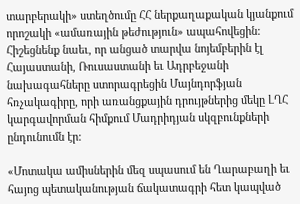տարբերակի» ստեղծումը ՀՀ ներքաղաքական կյանքում որոշակի «ամառային թեժություն» ապահովեցին: Հիշեցնենք նաեւ, որ անցած տարվա նոյեմբերին էլ Հայաստանի, Ռուսաստանի եւ Ադրբեջանի նախագահները ստորագրեցին Մայնդորֆյան հռչակագիրը, որի առանցքային դրույթներից մեկը ԼՂՀ կարգավորման հիմքում Մադրիդյան սկզբունքների ընդունումն էր:

«Մոտակա ամիսներին մեզ սպասում են Ղարաբաղի եւ հայոց պետականության ճակատագրի հետ կապված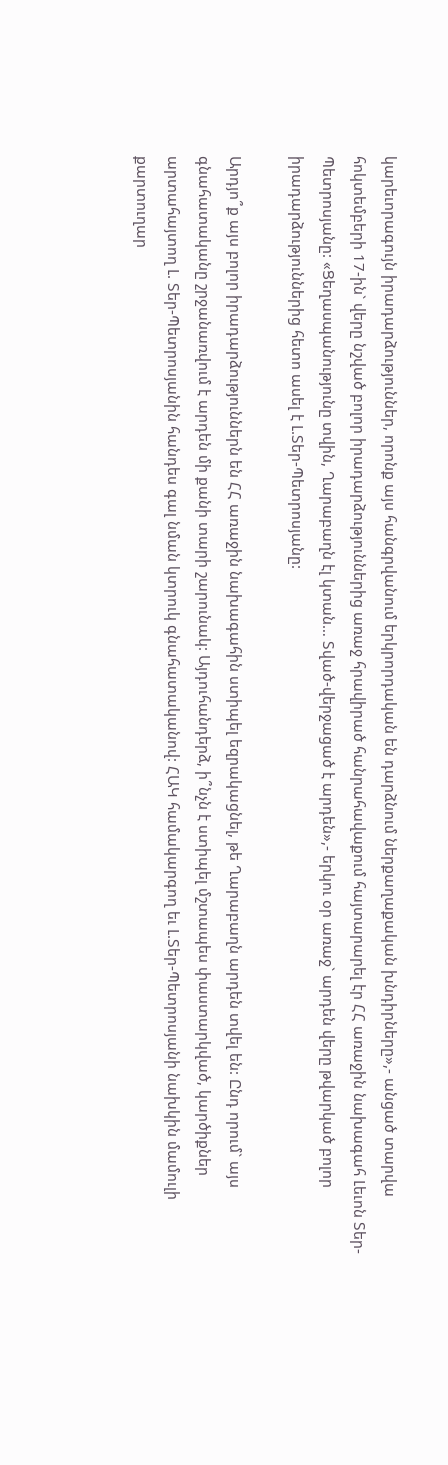կարեւորագույն իրադարձություններ, որոնք այս հանգրվանում երկրորդական են դարձնում ներքաղաքական խնդիրները»,- անցած տարվա հոկտեմբերի 17-ին` վերը նշված բոլոր իրադարձություններից առաջ հրավիրած հանրահավաքում հայտարարել էր ՀՀ առաջին նախագահ Լեւոն Տեր-Պետրոսյանը: «Ցեղասպանությունը տվին, Ղարաբաղն էլ կտան… Տված-վերջացած է արդեն»,- երկու օր առաջ` արդեն վերը թվարկած բոլոր իրադարձություններից հետո ասել է Լ.Տեր-Պետրոսյանը:

Արդյո՞ք այս բոլոր իրադարձություններն են ՀՀ առաջին նախագահին ստիպել եզրակացնել, թե Ղարաբաղն արդեն տվել են: Ընդ որում` այս գնահատականը շրջանառվում է արդեն մի քանի տարի շարունակ: Այդուհանդերձ, ի՞նչն է ստիպել մշտապես փաստարկված, կարծիքներ արտահայտող Լ. Տեր-Պետրոսյանին հանդես գալ նման կտրուկ գնահատականով: ՀԱԿ համակարգող եւ Լ.Տեր-Պետրոսյանի նախկին մամուլի քարտուղար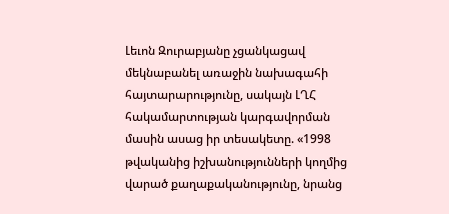Լեւոն Զուրաբյանը չցանկացավ մեկնաբանել առաջին նախագահի հայտարարությունը, սակայն ԼՂՀ հակամարտության կարգավորման մասին ասաց իր տեսակետը. «1998 թվականից իշխանությունների կողմից վարած քաղաքականությունը, նրանց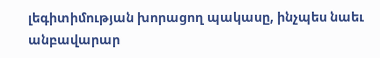լեգիտիմության խորացող պակասը, ինչպես նաեւ անբավարար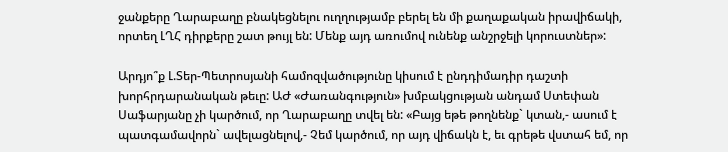ջանքերը Ղարաբաղը բնակեցնելու ուղղությամբ բերել են մի քաղաքական իրավիճակի, որտեղ ԼՂՀ դիրքերը շատ թույլ են: Մենք այդ առումով ունենք անշրջելի կորուստներ»:

Արդյո՞ք Լ.Տեր-Պետրոսյանի համոզվածությունը կիսում է ընդդիմադիր դաշտի խորհրդարանական թեւը: ԱԺ «Ժառանգություն» խմբակցության անդամ Ստեփան Սաֆարյանը չի կարծում, որ Ղարաբաղը տվել են: «Բայց եթե թողնենք` կտան,- ասում է պատգամավորն` ավելացնելով,- Չեմ կարծում, որ այդ վիճակն է, եւ գրեթե վստահ եմ, որ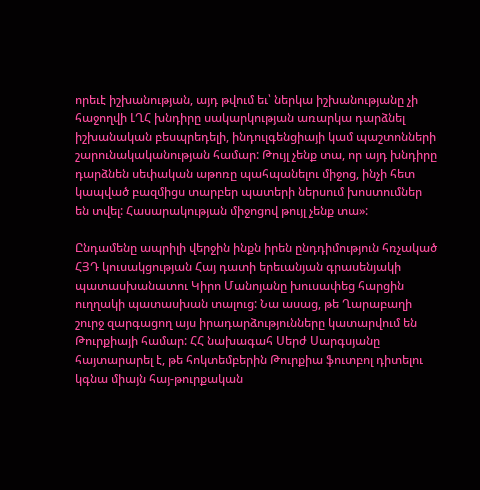որեւէ իշխանության, այդ թվում եւ՝ ներկա իշխանությանը չի հաջողվի ԼՂՀ խնդիրը սակարկության առարկա դարձնել իշխանական բեսպրեդելի, ինդուլգենցիայի կամ պաշտոնների շարունակականության համար: Թույլ չենք տա, որ այդ խնդիրը դարձնեն սեփական աթոռը պահպանելու միջոց, ինչի հետ կապված բազմիցս տարբեր պատերի ներսում խոստումներ են տվել: Հասարակության միջոցով թույլ չենք տա»:

Ընդամենը ապրիլի վերջին ինքն իրեն ընդդիմություն հռչակած ՀՅԴ կուսակցության Հայ դատի երեւանյան գրասենյակի պատասխանատու Կիրո Մանոյանը խուսափեց հարցին ուղղակի պատասխան տալուց: Նա ասաց, թե Ղարաբաղի շուրջ զարգացող այս իրադարձությունները կատարվում են Թուրքիայի համար: ՀՀ նախագահ Սերժ Սարգսյանը հայտարարել է, թե հոկտեմբերին Թուրքիա ֆուտբոլ դիտելու կգնա միայն հայ-թուրքական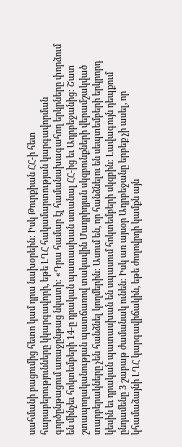սահմանի բացումից հետո կամ դրա նախօրեին: Իսկ Թուրքիան ՀՀ-ի հետ հարաբերությունները կկարգավորի, եթե ԼՂՀ հակամարտության կարգավորման գործընթացում առաջընթաց նկատի: «Դրա համար էլ համանախագահող երկրները փորձում են մինչեւ հոկտեմբերի 14-ը դրական պատասխան ստանալ ՀՀ-ից եւ Ադրբեջանից: Շատ շտապողականության պատճառով տակավին Մադրիդյան սկզբունքների վերամշակված տարբերակները չեն հանձնել կողմերին: Ասում են, որ հանձնելու են սեպտեմբերի երկրորդ կեսին եւ դրական պատասխան են սպասում հոկտեմբերի սկզբին: Լավագույն դեպքում ընդամենը 3 շաբաթ ժամանակ ունեն: Իսկ առ այսօր Ադրբեջանը երբեք չի ասել, որ կհամաձայնի ԼՂՀ կարգավիճակին, եթե ժողովրդի կամքն այն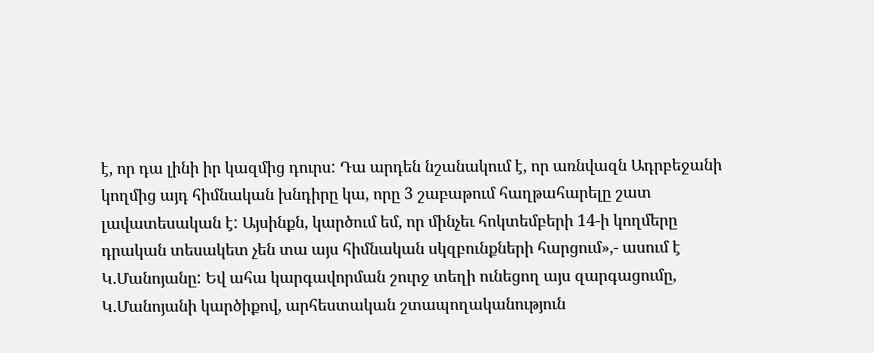է, որ դա լինի իր կազմից դուրս: Դա արդեն նշանակում է, որ առնվազն Ադրբեջանի կողմից այդ հիմնական խնդիրը կա, որը 3 շաբաթում հաղթահարելը շատ լավատեսական է: Այսինքն, կարծում եմ, որ մինչեւ հոկտեմբերի 14-ի կողմերը դրական տեսակետ չեն տա այս հիմնական սկզբունքների հարցում»,- ասում է Կ.Մանոյանը: Եվ ահա կարգավորման շուրջ տեղի ունեցող այս զարգացումը, Կ.Մանոյանի կարծիքով, արհեստական շտապողականություն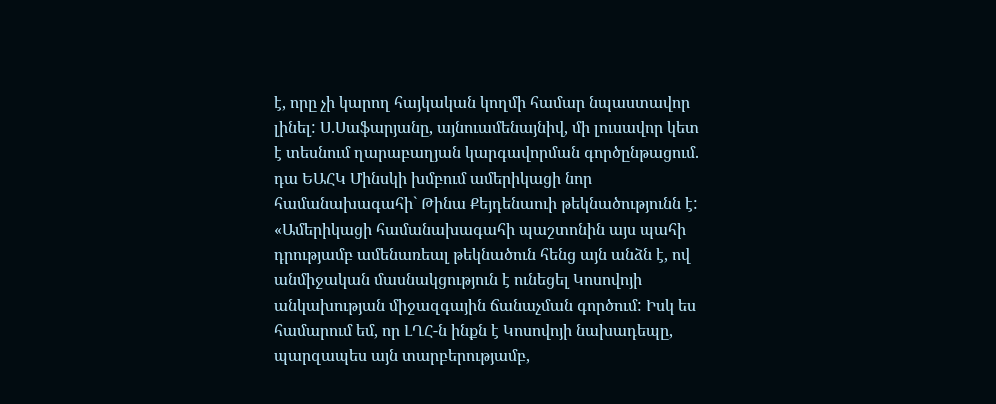է, որը չի կարող հայկական կողմի համար նպաստավոր լինել: Ս.Սաֆարյանը, այնուամենայնիվ, մի լուսավոր կետ է տեսնում ղարաբաղյան կարգավորման գործընթացում. դա ԵԱՀԿ Մինսկի խմբում ամերիկացի նոր համանախագահի` Թինա Քեյդենաուի թեկնածությունն է: «Ամերիկացի համանախագահի պաշտոնին այս պահի դրությամբ ամենառեալ թեկնածուն հենց այն անձն է, ով անմիջական մասնակցություն է ունեցել Կոսովոյի անկախության միջազգային ճանաչման գործում: Իսկ ես համարում եմ, որ ԼՂՀ-ն ինքն է Կոսովոյի նախադեպը, պարզապես այն տարբերությամբ,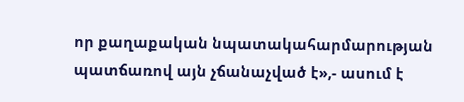որ քաղաքական նպատակահարմարության պատճառով այն չճանաչված է»,- ասում է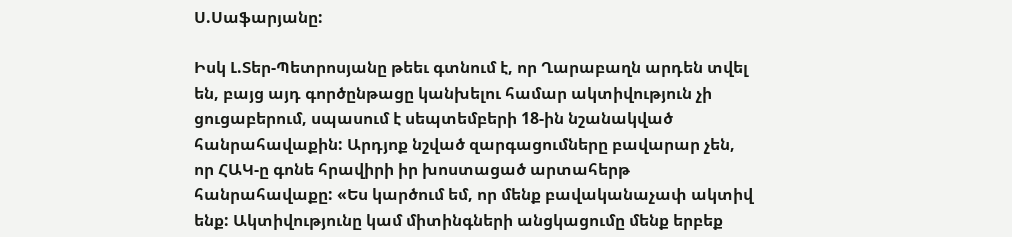Ս.Սաֆարյանը:

Իսկ Լ.Տեր-Պետրոսյանը թեեւ գտնում է, որ Ղարաբաղն արդեն տվել են, բայց այդ գործընթացը կանխելու համար ակտիվություն չի ցուցաբերում, սպասում է սեպտեմբերի 18-ին նշանակված հանրահավաքին: Արդյոք նշված զարգացումները բավարար չեն, որ ՀԱԿ-ը գոնե հրավիրի իր խոստացած արտահերթ հանրահավաքը: «Ես կարծում եմ, որ մենք բավականաչափ ակտիվ ենք: Ակտիվությունը կամ միտինգների անցկացումը մենք երբեք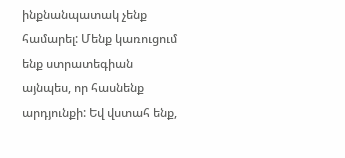ինքնանպատակ չենք համարել: Մենք կառուցում ենք ստրատեգիան այնպես, որ հասնենք արդյունքի: Եվ վստահ ենք,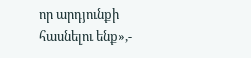որ արդյունքի հասնելու ենք»,-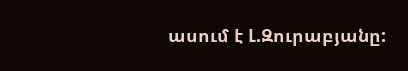ասում է Լ.Զուրաբյանը: